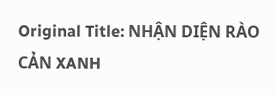Original Title: NHẬN DIỆN RÀO CẢN XANH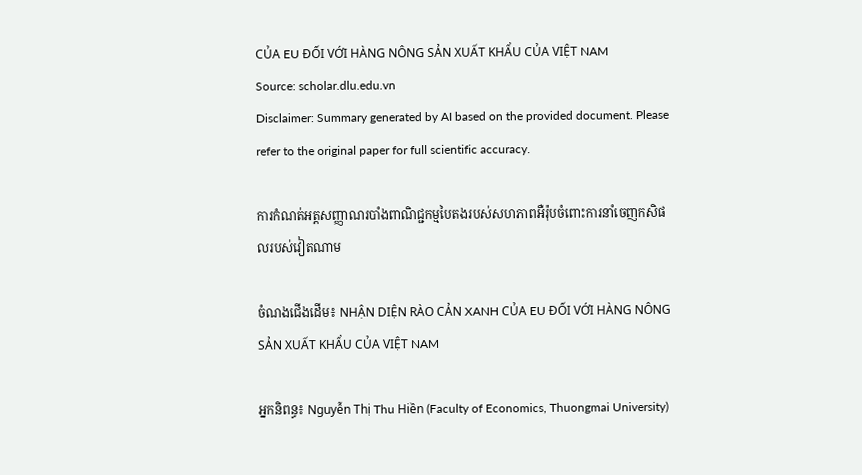CỦA EU ĐỐI VỚI HÀNG NÔNG SẢN XUẤT KHẨU CỦA VIỆT NAM
Source: scholar.dlu.edu.vn
Disclaimer: Summary generated by AI based on the provided document. Please refer to the original paper for full scientific accuracy.

ការកំណត់អត្តសញ្ញាណរបាំងពាណិជ្ជកម្មបៃតងរបស់សហភាពអឺរ៉ុបចំពោះការនាំចេញកសិផលរបស់វៀតណាម

ចំណងជើងដើម៖ NHẬN DIỆN RÀO CẢN XANH CỦA EU ĐỐI VỚI HÀNG NÔNG SẢN XUẤT KHẨU CỦA VIỆT NAM

អ្នកនិពន្ធ៖ Nguyễn Thị Thu Hiền (Faculty of Economics, Thuongmai University)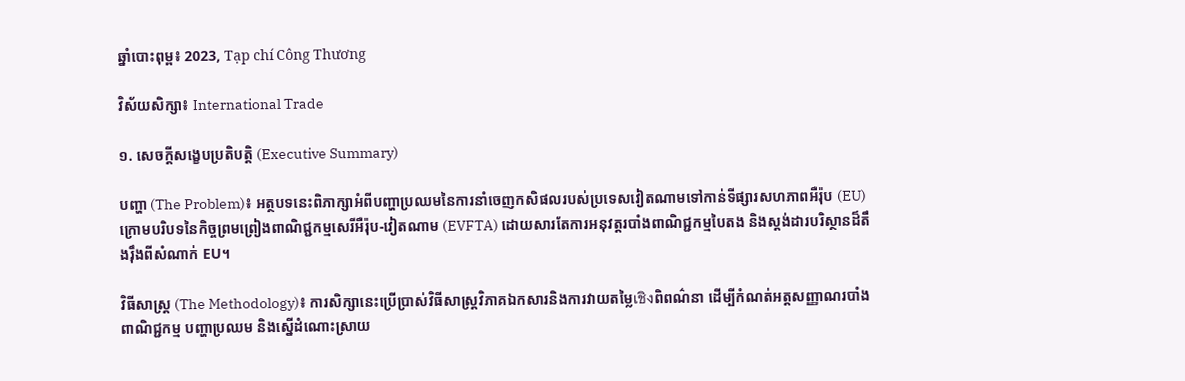ឆ្នាំបោះពុម្ព៖ 2023, Tạp chí Công Thương

វិស័យសិក្សា៖ International Trade

១. សេចក្តីសង្ខេបប្រតិបត្តិ (Executive Summary)

បញ្ហា (The Problem)៖ អត្ថបទនេះពិភាក្សាអំពីបញ្ហាប្រឈមនៃការនាំចេញកសិផលរបស់ប្រទេសវៀតណាមទៅកាន់ទីផ្សារសហភាពអឺរ៉ុប (EU) ក្រោមបរិបទនៃកិច្ចព្រមព្រៀងពាណិជ្ជកម្មសេរីអឺរ៉ុប-វៀតណាម (EVFTA) ដោយសារតែការអនុវត្តរបាំងពាណិជ្ជកម្មបៃតង និងស្តង់ដារបរិស្ថានដ៏តឹងរ៉ឹងពីសំណាក់ EU។

វិធីសាស្ត្រ (The Methodology)៖ ការសិក្សានេះប្រើប្រាស់វិធីសាស្ត្រវិភាគឯកសារនិងការវាយតម្លៃเชิงពិពណ៌នា ដើម្បីកំណត់អត្តសញ្ញាណរបាំងពាណិជ្ជកម្ម បញ្ហាប្រឈម និងស្នើដំណោះស្រាយ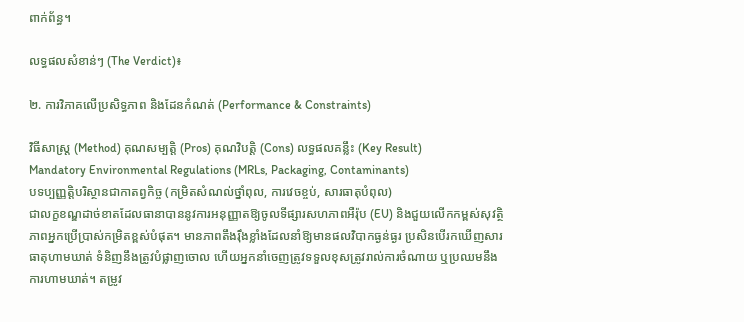ពាក់ព័ន្ធ។

លទ្ធផលសំខាន់ៗ (The Verdict)៖

២. ការវិភាគលើប្រសិទ្ធភាព និងដែនកំណត់ (Performance & Constraints)

វិធីសាស្ត្រ (Method) គុណសម្បត្តិ (Pros) គុណវិបត្តិ (Cons) លទ្ធផលគន្លឹះ (Key Result)
Mandatory Environmental Regulations (MRLs, Packaging, Contaminants)
បទប្បញ្ញត្តិបរិស្ថានជាកាតព្វកិច្ច (កម្រិតសំណល់ថ្នាំពុល, ការវេចខ្ចប់, សារធាតុបំពុល)
ជាលក្ខខណ្ឌដាច់ខាតដែលធានាបាននូវការអនុញ្ញាតឱ្យចូលទីផ្សារសហភាពអឺរ៉ុប (EU) និងជួយលើកកម្ពស់សុវត្ថិភាពអ្នកប្រើប្រាស់កម្រិតខ្ពស់បំផុត។ មានភាពតឹងរ៉ឹងខ្លាំងដែលនាំឱ្យមានផលវិបាកធ្ងន់ធ្ងរ ប្រសិនបើរកឃើញសារធាតុហាមឃាត់ ទំនិញនឹងត្រូវបំផ្លាញចោល ហើយអ្នកនាំចេញត្រូវទទួលខុសត្រូវរាល់ការចំណាយ ឬប្រឈមនឹងការហាមឃាត់។ តម្រូវ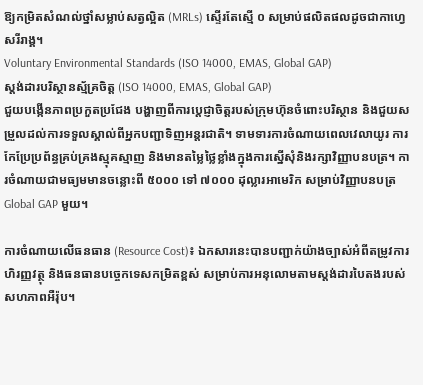ឱ្យកម្រិតសំណល់ថ្នាំសម្លាប់សត្វល្អិត (MRLs) ស្ទើរតែស្មើ ០ សម្រាប់ផលិតផលដូចជាកាហ្វេសរីរាង្គ។
Voluntary Environmental Standards (ISO 14000, EMAS, Global GAP)
ស្តង់ដារបរិស្ថានស្ម័គ្រចិត្ត (ISO 14000, EMAS, Global GAP)
ជួយបង្កើនភាពប្រកួតប្រជែង បង្ហាញពីការប្តេជ្ញាចិត្តរបស់ក្រុមហ៊ុនចំពោះបរិស្ថាន និងជួយសម្រួលដល់ការទទួលស្គាល់ពីអ្នកបញ្ជាទិញអន្តរជាតិ។ ទាមទារការចំណាយពេលវេលាយូរ ការកែប្រែប្រព័ន្ធគ្រប់គ្រងស្មុគស្មាញ និងមានតម្លៃថ្លៃខ្លាំងក្នុងការស្នើសុំនិងរក្សាវិញ្ញាបនបត្រ។ ការចំណាយជាមធ្យមមានចន្លោះពី ៥០០០ ទៅ ៧០០០ ដុល្លារអាមេរិក សម្រាប់វិញ្ញាបនបត្រ Global GAP មួយ។

ការចំណាយលើធនធាន (Resource Cost)៖ ឯកសារនេះបានបញ្ជាក់យ៉ាងច្បាស់អំពីតម្រូវការហិរញ្ញវត្ថុ និងធនធានបច្ចេកទេសកម្រិតខ្ពស់ សម្រាប់ការអនុលោមតាមស្តង់ដារបៃតងរបស់សហភាពអឺរ៉ុប។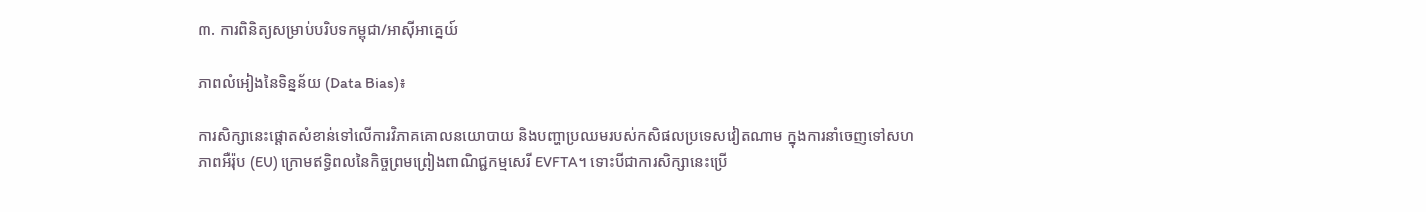៣. ការពិនិត្យសម្រាប់បរិបទកម្ពុជា/អាស៊ីអាគ្នេយ៍

ភាពលំអៀងនៃទិន្នន័យ (Data Bias)៖

ការសិក្សានេះផ្តោតសំខាន់ទៅលើការវិភាគគោលនយោបាយ និងបញ្ហាប្រឈមរបស់កសិផលប្រទេសវៀតណាម ក្នុងការនាំចេញទៅសហភាពអឺរ៉ុប (EU) ក្រោមឥទ្ធិពលនៃកិច្ចព្រមព្រៀងពាណិជ្ជកម្មសេរី EVFTA។ ទោះបីជាការសិក្សានេះប្រើ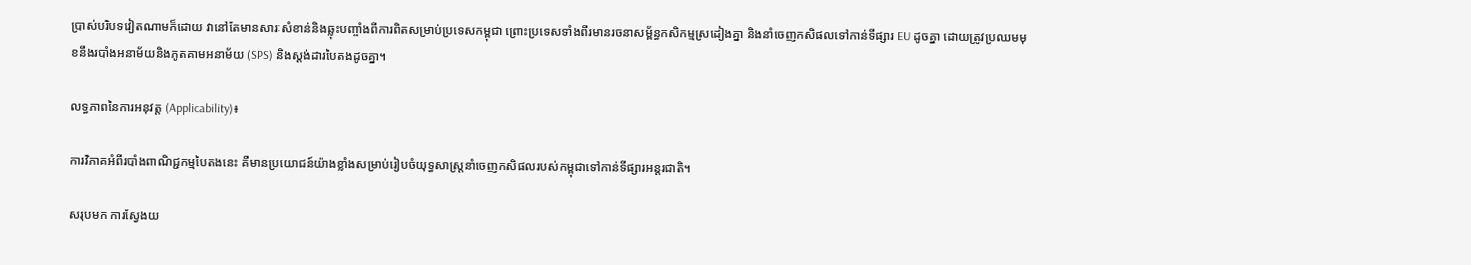ប្រាស់បរិបទវៀតណាមក៏ដោយ វានៅតែមានសារៈសំខាន់និងឆ្លុះបញ្ចាំងពីការពិតសម្រាប់ប្រទេសកម្ពុជា ព្រោះប្រទេសទាំងពីរមានរចនាសម្ព័ន្ធកសិកម្មស្រដៀងគ្នា និងនាំចេញកសិផលទៅកាន់ទីផ្សារ EU ដូចគ្នា ដោយត្រូវប្រឈមមុខនឹងរបាំងអនាម័យនិងភូតគាមអនាម័យ (SPS) និងស្តង់ដារបៃតងដូចគ្នា។

លទ្ធភាពនៃការអនុវត្ត (Applicability)៖

ការវិភាគអំពីរបាំងពាណិជ្ជកម្មបៃតងនេះ គឺមានប្រយោជន៍យ៉ាងខ្លាំងសម្រាប់រៀបចំយុទ្ធសាស្ត្រនាំចេញកសិផលរបស់កម្ពុជាទៅកាន់ទីផ្សារអន្តរជាតិ។

សរុបមក ការស្វែងយ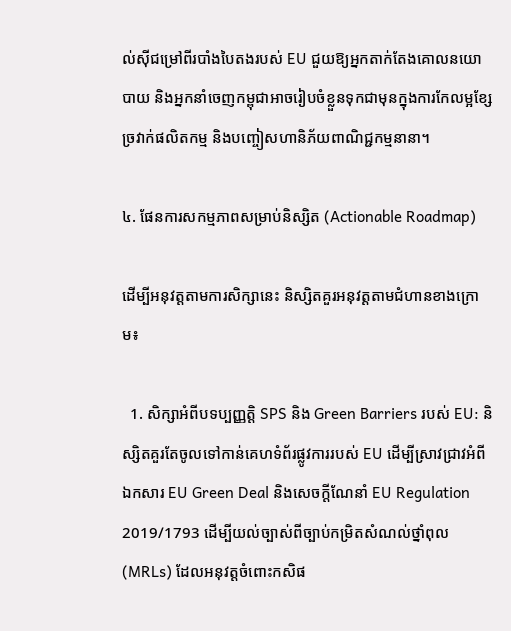ល់ស៊ីជម្រៅពីរបាំងបៃតងរបស់ EU ជួយឱ្យអ្នកតាក់តែងគោលនយោបាយ និងអ្នកនាំចេញកម្ពុជាអាចរៀបចំខ្លួនទុកជាមុនក្នុងការកែលម្អខ្សែច្រវាក់ផលិតកម្ម និងបញ្ចៀសហានិភ័យពាណិជ្ជកម្មនានា។

៤. ផែនការសកម្មភាពសម្រាប់និស្សិត (Actionable Roadmap)

ដើម្បីអនុវត្តតាមការសិក្សានេះ និស្សិតគួរអនុវត្តតាមជំហានខាងក្រោម៖

  1. សិក្សាអំពីបទប្បញ្ញត្តិ SPS និង Green Barriers របស់ EU: និស្សិតគួរតែចូលទៅកាន់គេហទំព័រផ្លូវការរបស់ EU ដើម្បីស្រាវជ្រាវអំពីឯកសារ EU Green Deal និងសេចក្តីណែនាំ EU Regulation 2019/1793 ដើម្បីយល់ច្បាស់ពីច្បាប់កម្រិតសំណល់ថ្នាំពុល (MRLs) ដែលអនុវត្តចំពោះកសិផ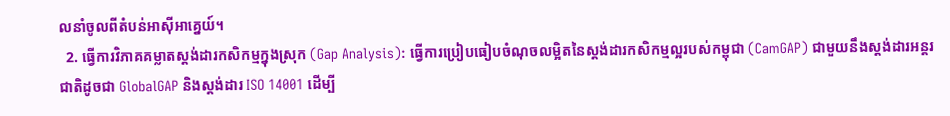លនាំចូលពីតំបន់អាស៊ីអាគ្នេយ៍។
  2. ធ្វើការវិភាគគម្លាតស្តង់ដារកសិកម្មក្នុងស្រុក (Gap Analysis): ធ្វើការប្រៀបធៀបចំណុចលម្អិតនៃស្តង់ដារកសិកម្មល្អរបស់កម្ពុជា (CamGAP) ជាមួយនឹងស្តង់ដារអន្តរជាតិដូចជា GlobalGAP និងស្តង់ដារ ISO 14001 ដើម្បី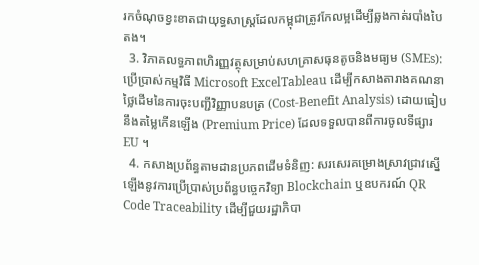រកចំណុចខ្វះខាតជាយុទ្ធសាស្ត្រដែលកម្ពុជាត្រូវកែលម្អដើម្បីឆ្លងកាត់របាំងបៃតង។
  3. វិភាគលទ្ធភាពហិរញ្ញវត្ថុសម្រាប់សហគ្រាសធុនតូចនិងមធ្យម (SMEs): ប្រើប្រាស់កម្មវិធី Microsoft ExcelTableau ដើម្បីកសាងតារាងគណនាថ្លៃដើមនៃការចុះបញ្ជីវិញ្ញាបនបត្រ (Cost-Benefit Analysis) ដោយធៀបនឹងតម្លៃកើនឡើង (Premium Price) ដែលទទួលបានពីការចូលទីផ្សារ EU ។
  4. កសាងប្រព័ន្ធតាមដានប្រភពដើមទំនិញ: សរសេរគម្រោងស្រាវជ្រាវស្នើឡើងនូវការប្រើប្រាស់ប្រព័ន្ធបច្ចេកវិទ្យា Blockchain ឬឧបករណ៍ QR Code Traceability ដើម្បីជួយរដ្ឋាភិបា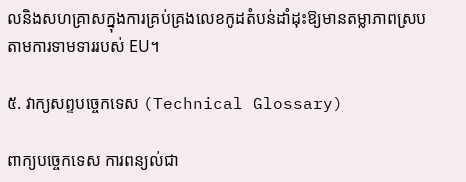លនិងសហគ្រាសក្នុងការគ្រប់គ្រងលេខកូដតំបន់ដាំដុះឱ្យមានតម្លាភាពស្របតាមការទាមទាររបស់ EU។

៥. វាក្យសព្ទបច្ចេកទេស (Technical Glossary)

ពាក្យបច្ចេកទេស ការពន្យល់ជា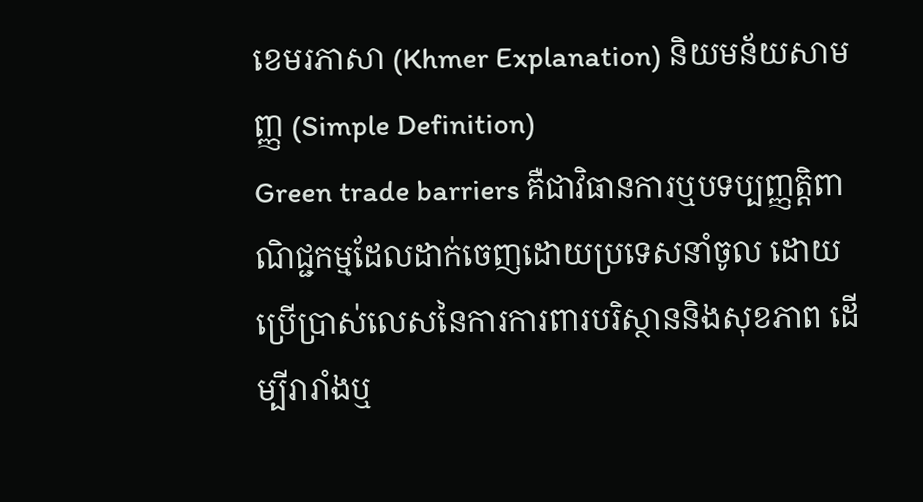ខេមរភាសា (Khmer Explanation) និយមន័យសាមញ្ញ (Simple Definition)
Green trade barriers គឺជាវិធានការឬបទប្បញ្ញត្តិពាណិជ្ជកម្មដែលដាក់ចេញដោយប្រទេសនាំចូល ដោយប្រើប្រាស់លេសនៃការការពារបរិស្ថាននិងសុខភាព ដើម្បីរារាំងឬ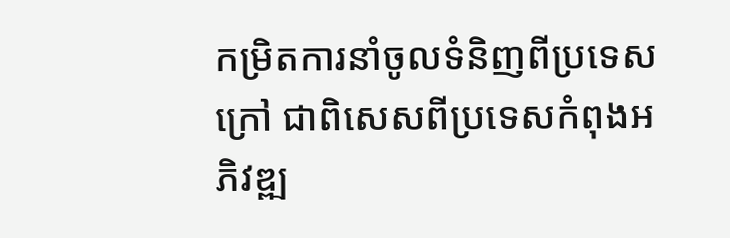កម្រិតការនាំចូលទំនិញពីប្រទេសក្រៅ ជាពិសេសពីប្រទេសកំពុងអភិវឌ្ឍ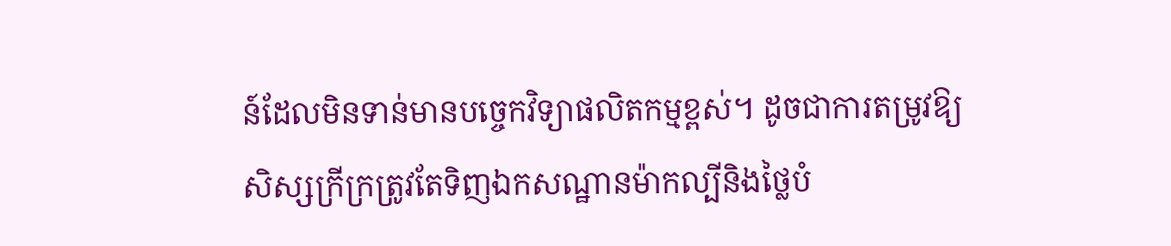ន៍ដែលមិនទាន់មានបច្ចេកវិទ្យាផលិតកម្មខ្ពស់។ ដូចជាការតម្រូវឱ្យសិស្សក្រីក្រត្រូវតែទិញឯកសណ្ឋានម៉ាកល្បីនិងថ្លៃបំ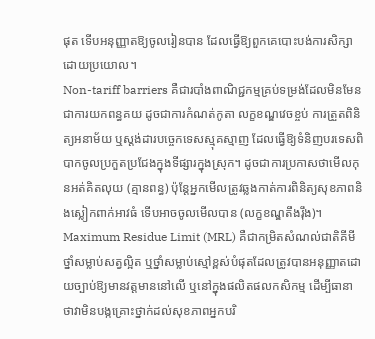ផុត ទើបអនុញ្ញាតឱ្យចូលរៀនបាន ដែលធ្វើឱ្យពួកគេបោះបង់ការសិក្សាដោយប្រយោល។
Non-tariff barriers គឺជារបាំងពាណិជ្ជកម្មគ្រប់ទម្រង់ដែលមិនមែនជាការយកពន្ធគយ ដូចជាការកំណត់កូតា លក្ខខណ្ឌវេចខ្ចប់ ការត្រួតពិនិត្យអនាម័យ ឬស្តង់ដារបច្ចេកទេសស្មុគស្មាញ ដែលធ្វើឱ្យទំនិញបរទេសពិបាកចូលប្រកួតប្រជែងក្នុងទីផ្សារក្នុងស្រុក។ ដូចជាការប្រកាសថាមើលកុនអត់គិតលុយ (គ្មានពន្ធ) ប៉ុន្តែអ្នកមើលត្រូវឆ្លងកាត់ការពិនិត្យសុខភាពនិងស្លៀកពាក់អាវធំ ទើបអាចចូលមើលបាន (លក្ខខណ្ឌតឹងរ៉ឹង)។
Maximum Residue Limit (MRL) គឺជាកម្រិតសំណល់ជាតិគីមី ថ្នាំសម្លាប់សត្វល្អិត ឬថ្នាំសម្លាប់ស្មៅខ្ពស់បំផុតដែលត្រូវបានអនុញ្ញាតដោយច្បាប់ឱ្យមានវត្តមាននៅលើ ឬនៅក្នុងផលិតផលកសិកម្ម ដើម្បីធានាថាវាមិនបង្កគ្រោះថ្នាក់ដល់សុខភាពអ្នកបរិ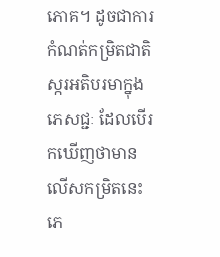ភោគ។ ដូចជាការកំណត់កម្រិតជាតិស្ករអតិបរមាក្នុងភេសជ្ជៈ ដែលបើរកឃើញថាមានលើសកម្រិតនេះ ភេ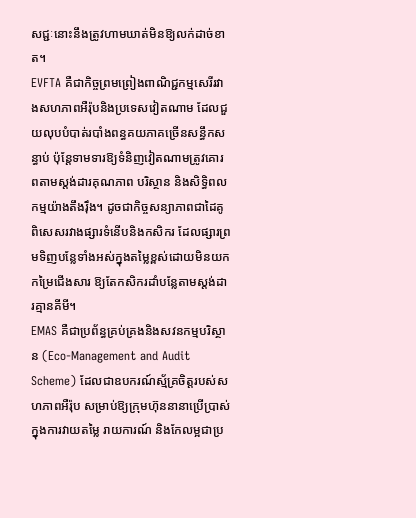សជ្ជៈនោះនឹងត្រូវហាមឃាត់មិនឱ្យលក់ដាច់ខាត។
EVFTA គឺជាកិច្ចព្រមព្រៀងពាណិជ្ជកម្មសេរីរវាងសហភាពអឺរ៉ុបនិងប្រទេសវៀតណាម ដែលជួយលុបបំបាត់របាំងពន្ធគយភាគច្រើនសន្ធឹកសន្ធាប់ ប៉ុន្តែទាមទារឱ្យទំនិញវៀតណាមត្រូវគោរពតាមស្តង់ដារគុណភាព បរិស្ថាន និងសិទ្ធិពលកម្មយ៉ាងតឹងរ៉ឹង។ ដូចជាកិច្ចសន្យាភាពជាដៃគូពិសេសរវាងផ្សារទំនើបនិងកសិករ ដែលផ្សារព្រមទិញបន្លែទាំងអស់ក្នុងតម្លៃខ្ពស់ដោយមិនយកកម្រៃជើងសារ ឱ្យតែកសិករដាំបន្លែតាមស្តង់ដារគ្មានគីមី។
EMAS គឺជាប្រព័ន្ធគ្រប់គ្រងនិងសវនកម្មបរិស្ថាន (Eco-Management and Audit Scheme) ដែលជាឧបករណ៍ស្ម័គ្រចិត្តរបស់សហភាពអឺរ៉ុប សម្រាប់ឱ្យក្រុមហ៊ុននានាប្រើប្រាស់ក្នុងការវាយតម្លៃ រាយការណ៍ និងកែលម្អជាប្រ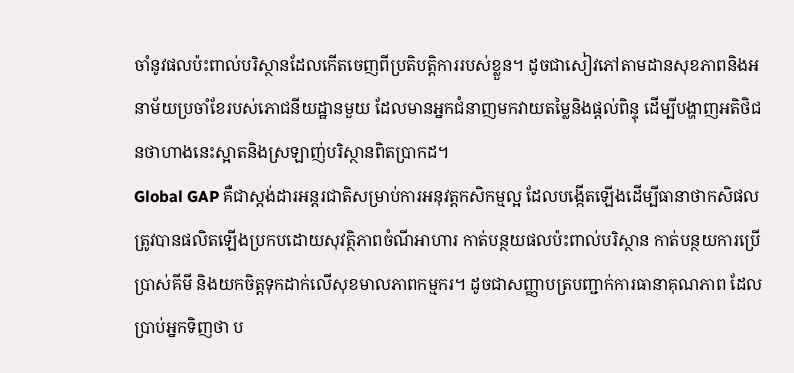ចាំនូវផលប៉ះពាល់បរិស្ថានដែលកើតចេញពីប្រតិបត្តិការរបស់ខ្លួន។ ដូចជាសៀវភៅតាមដានសុខភាពនិងអនាម័យប្រចាំខែរបស់ភោជនីយដ្ឋានមួយ ដែលមានអ្នកជំនាញមកវាយតម្លៃនិងផ្តល់ពិន្ទុ ដើម្បីបង្ហាញអតិថិជនថាហាងនេះស្អាតនិងស្រឡាញ់បរិស្ថានពិតប្រាកដ។
Global GAP គឺជាស្តង់ដារអន្តរជាតិសម្រាប់ការអនុវត្តកសិកម្មល្អ ដែលបង្កើតឡើងដើម្បីធានាថាកសិផលត្រូវបានផលិតឡើងប្រកបដោយសុវត្ថិភាពចំណីអាហារ កាត់បន្ថយផលប៉ះពាល់បរិស្ថាន កាត់បន្ថយការប្រើប្រាស់គីមី និងយកចិត្តទុកដាក់លើសុខមាលភាពកម្មករ។ ដូចជាសញ្ញាបត្របញ្ជាក់ការធានាគុណភាព ដែលប្រាប់អ្នកទិញថា ប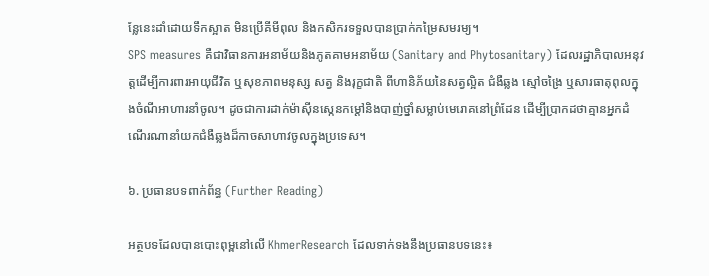ន្លែនេះដាំដោយទឹកស្អាត មិនប្រើគីមីពុល និងកសិករទទួលបានប្រាក់កម្រៃសមរម្យ។
SPS measures គឺជាវិធានការអនាម័យនិងភូតគាមអនាម័យ (Sanitary and Phytosanitary) ដែលរដ្ឋាភិបាលអនុវត្តដើម្បីការពារអាយុជីវិត ឬសុខភាពមនុស្ស សត្វ និងរុក្ខជាតិ ពីហានិភ័យនៃសត្វល្អិត ជំងឺឆ្លង ស្មៅចង្រៃ ឬសារធាតុពុលក្នុងចំណីអាហារនាំចូល។ ដូចជាការដាក់ម៉ាស៊ីនស្កេនកម្ដៅនិងបាញ់ថ្នាំសម្លាប់មេរោគនៅព្រំដែន ដើម្បីប្រាកដថាគ្មានអ្នកដំណើរណានាំយកជំងឺឆ្លងដ៏កាចសាហាវចូលក្នុងប្រទេស។

៦. ប្រធានបទពាក់ព័ន្ធ (Further Reading)

អត្ថបទដែលបានបោះពុម្ពនៅលើ KhmerResearch ដែលទាក់ទងនឹងប្រធានបទនេះ៖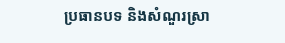ប្រធានបទ និងសំណួរស្រា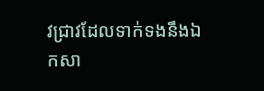វជ្រាវដែលទាក់ទងនឹងឯកសា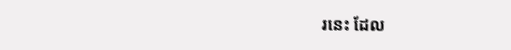រនេះ ដែល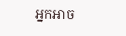អ្នកអាច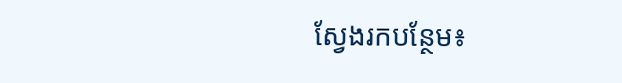ស្វែងរកបន្ថែម៖